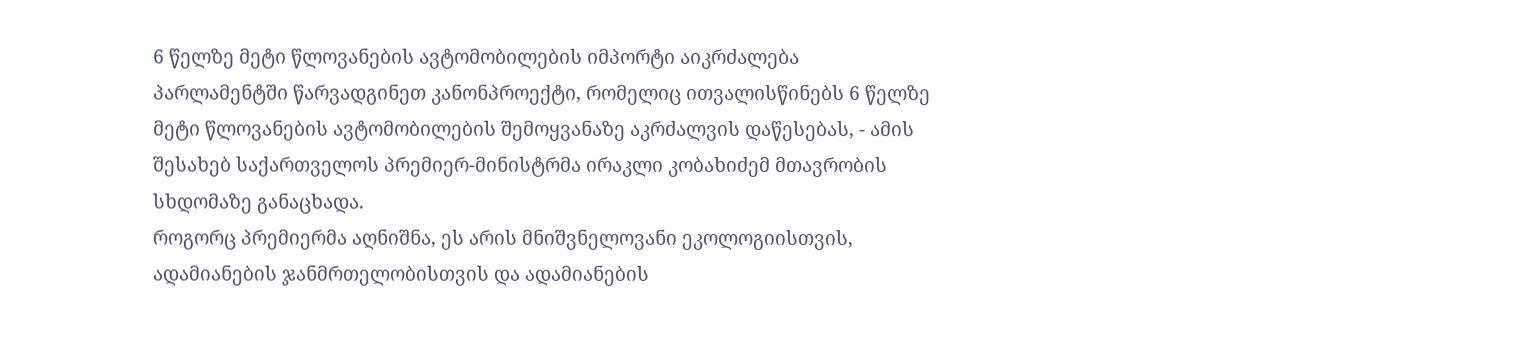6 წელზე მეტი წლოვანების ავტომობილების იმპორტი აიკრძალება
პარლამენტში წარვადგინეთ კანონპროექტი, რომელიც ითვალისწინებს 6 წელზე მეტი წლოვანების ავტომობილების შემოყვანაზე აკრძალვის დაწესებას, - ამის შესახებ საქართველოს პრემიერ-მინისტრმა ირაკლი კობახიძემ მთავრობის სხდომაზე განაცხადა.
როგორც პრემიერმა აღნიშნა, ეს არის მნიშვნელოვანი ეკოლოგიისთვის, ადამიანების ჯანმრთელობისთვის და ადამიანების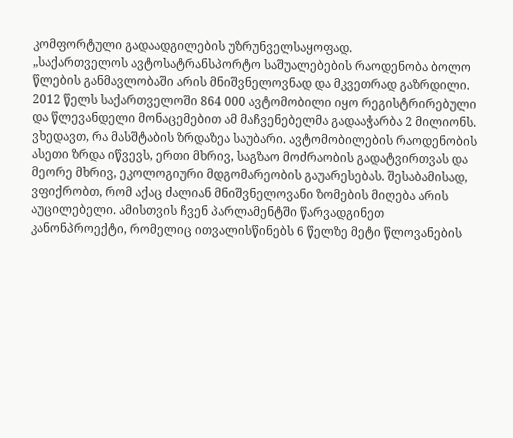კომფორტული გადაადგილების უზრუნველსაყოფად.
„საქართველოს ავტოსატრანსპორტო საშუალებების რაოდენობა ბოლო წლების განმავლობაში არის მნიშვნელოვნად და მკვეთრად გაზრდილი. 2012 წელს საქართველოში 864 000 ავტომობილი იყო რეგისტრირებული და წლევანდელი მონაცემებით ამ მაჩვენებელმა გადააჭარბა 2 მილიონს. ვხედავთ, რა მასშტაბის ზრდაზეა საუბარი. ავტომობილების რაოდენობის ასეთი ზრდა იწვევს, ერთი მხრივ, საგზაო მოძრაობის გადატვირთვას და მეორე მხრივ, ეკოლოგიური მდგომარეობის გაუარესებას. შესაბამისად, ვფიქრობთ, რომ აქაც ძალიან მნიშვნელოვანი ზომების მიღება არის აუცილებელი. ამისთვის ჩვენ პარლამენტში წარვადგინეთ კანონპროექტი, რომელიც ითვალისწინებს 6 წელზე მეტი წლოვანების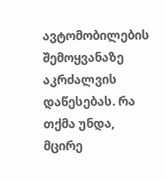ავტომობილების შემოყვანაზე აკრძალვის დაწესებას. რა თქმა უნდა, მცირე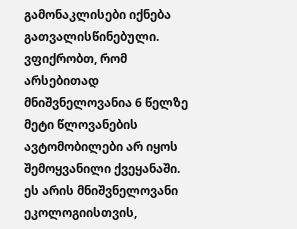გამონაკლისები იქნება გათვალისწინებული. ვფიქრობთ, რომ არსებითად მნიშვნელოვანია 6 წელზე მეტი წლოვანების ავტომობილები არ იყოს შემოყვანილი ქვეყანაში. ეს არის მნიშვნელოვანი ეკოლოგიისთვის,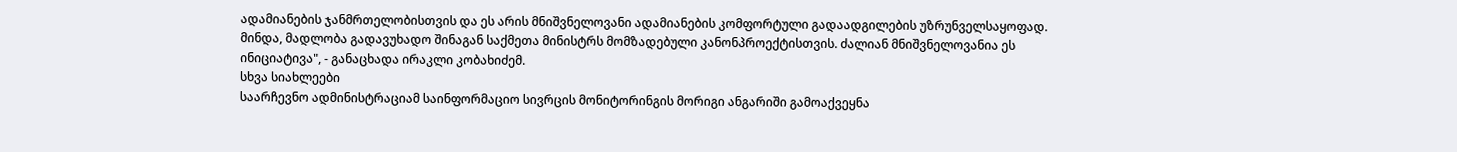ადამიანების ჯანმრთელობისთვის და ეს არის მნიშვნელოვანი ადამიანების კომფორტული გადაადგილების უზრუნველსაყოფად.
მინდა, მადლობა გადავუხადო შინაგან საქმეთა მინისტრს მომზადებული კანონპროექტისთვის. ძალიან მნიშვნელოვანია ეს ინიციატივა", - განაცხადა ირაკლი კობახიძემ.
სხვა სიახლეები
საარჩევნო ადმინისტრაციამ საინფორმაციო სივრცის მონიტორინგის მორიგი ანგარიში გამოაქვეყნა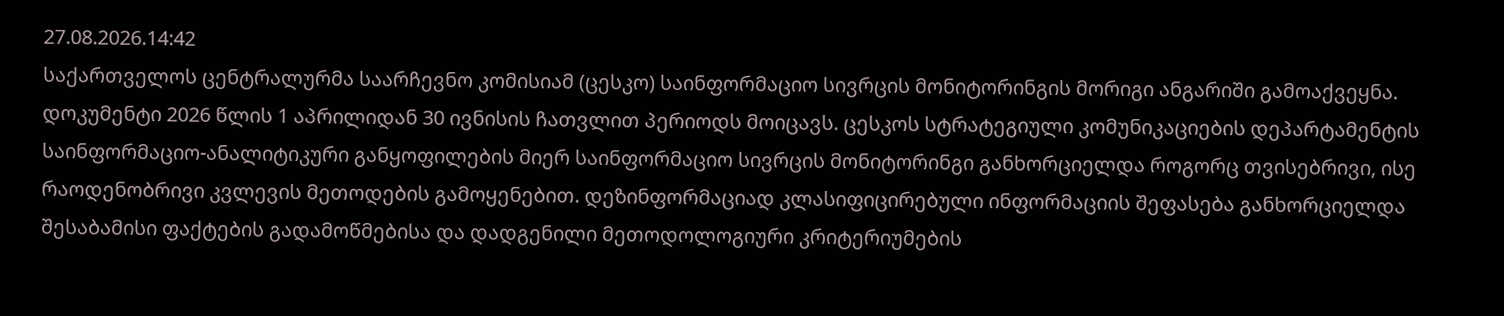27.08.2026.14:42
საქართველოს ცენტრალურმა საარჩევნო კომისიამ (ცესკო) საინფორმაციო სივრცის მონიტორინგის მორიგი ანგარიში გამოაქვეყნა. დოკუმენტი 2026 წლის 1 აპრილიდან 30 ივნისის ჩათვლით პერიოდს მოიცავს. ცესკოს სტრატეგიული კომუნიკაციების დეპარტამენტის საინფორმაციო-ანალიტიკური განყოფილების მიერ საინფორმაციო სივრცის მონიტორინგი განხორციელდა როგორც თვისებრივი, ისე რაოდენობრივი კვლევის მეთოდების გამოყენებით. დეზინფორმაციად კლასიფიცირებული ინფორმაციის შეფასება განხორციელდა შესაბამისი ფაქტების გადამოწმებისა და დადგენილი მეთოდოლოგიური კრიტერიუმების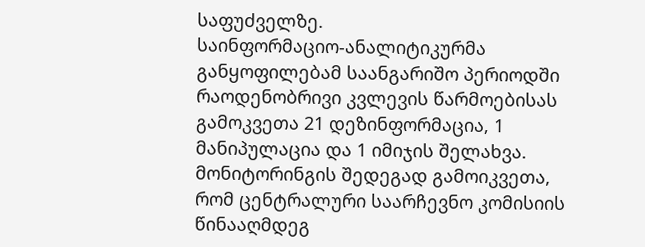საფუძველზე.
საინფორმაციო-ანალიტიკურმა განყოფილებამ საანგარიშო პერიოდში რაოდენობრივი კვლევის წარმოებისას გამოკვეთა 21 დეზინფორმაცია, 1 მანიპულაცია და 1 იმიჯის შელახვა. მონიტორინგის შედეგად გამოიკვეთა, რომ ცენტრალური საარჩევნო კომისიის წინააღმდეგ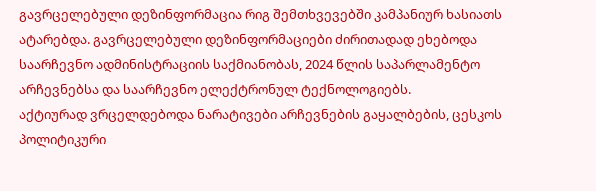გავრცელებული დეზინფორმაცია რიგ შემთხვევებში კამპანიურ ხასიათს ატარებდა. გავრცელებული დეზინფორმაციები ძირითადად ეხებოდა საარჩევნო ადმინისტრაციის საქმიანობას, 2024 წლის საპარლამენტო არჩევნებსა და საარჩევნო ელექტრონულ ტექნოლოგიებს.
აქტიურად ვრცელდებოდა ნარატივები არჩევნების გაყალბების, ცესკოს პოლიტიკური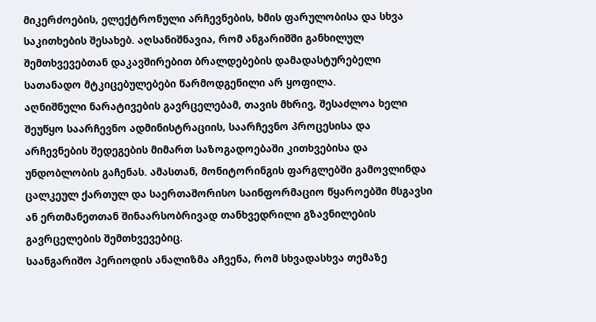მიკერძოების, ელექტრონული არჩევნების, ხმის ფარულობისა და სხვა საკითხების შესახებ. აღსანიშნავია, რომ ანგარიშში განხილულ შემთხვევებთან დაკავშირებით ბრალდებების დამადასტურებელი სათანადო მტკიცებულებები წარმოდგენილი არ ყოფილა.
აღნიშნული ნარატივების გავრცელებამ, თავის მხრივ, შესაძლოა ხელი შეუწყო საარჩევნო ადმინისტრაციის, საარჩევნო პროცესისა და არჩევნების შედეგების მიმართ საზოგადოებაში კითხვებისა და უნდობლობის გაჩენას. ამასთან, მონიტორინგის ფარგლებში გამოვლინდა ცალკეულ ქართულ და საერთაშორისო საინფორმაციო წყაროებში მსგავსი ან ერთმანეთთან შინაარსობრივად თანხვედრილი გზავნილების გავრცელების შემთხვევებიც.
საანგარიშო პერიოდის ანალიზმა აჩვენა, რომ სხვადასხვა თემაზე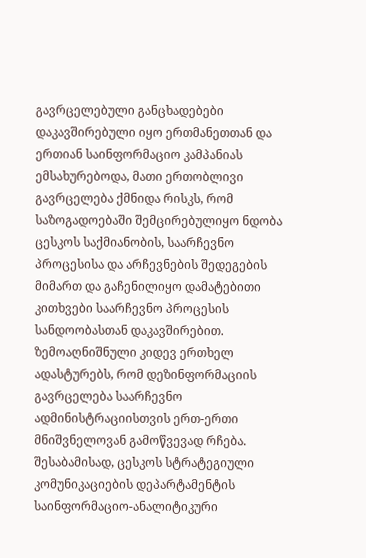გავრცელებული განცხადებები დაკავშირებული იყო ერთმანეთთან და ერთიან საინფორმაციო კამპანიას ემსახურებოდა, მათი ერთობლივი გავრცელება ქმნიდა რისკს, რომ საზოგადოებაში შემცირებულიყო ნდობა ცესკოს საქმიანობის, საარჩევნო პროცესისა და არჩევნების შედეგების მიმართ და გაჩენილიყო დამატებითი კითხვები საარჩევნო პროცესის სანდოობასთან დაკავშირებით.
ზემოაღნიშნული კიდევ ერთხელ ადასტურებს, რომ დეზინფორმაციის გავრცელება საარჩევნო ადმინისტრაციისთვის ერთ-ერთი მნიშვნელოვან გამოწვევად რჩება. შესაბამისად, ცესკოს სტრატეგიული კომუნიკაციების დეპარტამენტის საინფორმაციო-ანალიტიკური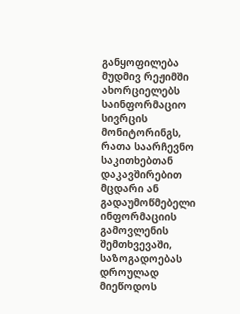განყოფილება მუდმივ რეჟიმში ახორციელებს საინფორმაციო სივრცის მონიტორინგს, რათა საარჩევნო საკითხებთან დაკავშირებით მცდარი ან გადაუმოწმებელი ინფორმაციის გამოვლენის შემთხვევაში, საზოგადოებას დროულად მიეწოდოს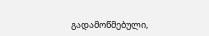გადამოწმებული,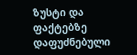ზუსტი და ფაქტებზე დაფუძნებული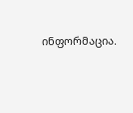ინფორმაცია.